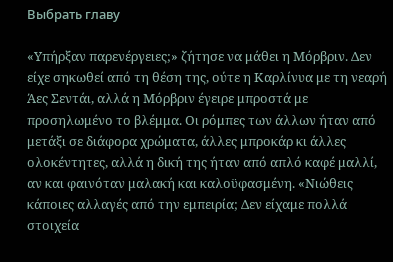Выбрать главу

«Υπήρξαν παρενέργειες;» ζήτησε να μάθει η Μόρβριν. Δεν είχε σηκωθεί από τη θέση της, ούτε η Καρλίνυα με τη νεαρή Άες Σεντάι, αλλά η Μόρβριν έγειρε μπροστά με προσηλωμένο το βλέμμα. Οι ρόμπες των άλλων ήταν από μετάξι σε διάφορα χρώματα, άλλες μπροκάρ κι άλλες ολοκέντητες, αλλά η δική της ήταν από απλό καφέ μαλλί, αν και φαινόταν μαλακή και καλοϋφασμένη. «Νιώθεις κάποιες αλλαγές από την εμπειρία; Δεν είχαμε πολλά στοιχεία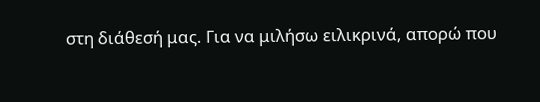στη διάθεσή μας. Για να μιλήσω ειλικρινά, απορώ που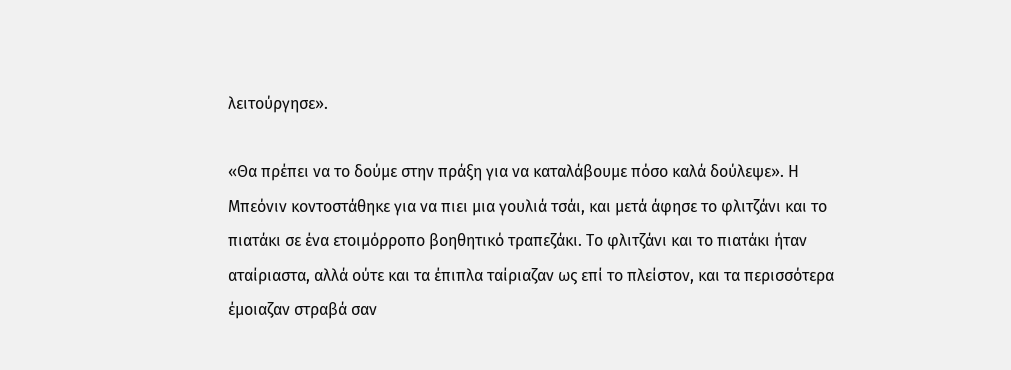λειτούργησε».

«Θα πρέπει να το δούμε στην πράξη για να καταλάβουμε πόσο καλά δούλεψε». Η Μπεόνιν κοντοστάθηκε για να πιει μια γουλιά τσάι, και μετά άφησε το φλιτζάνι και το πιατάκι σε ένα ετοιμόρροπο βοηθητικό τραπεζάκι. Το φλιτζάνι και το πιατάκι ήταν αταίριαστα, αλλά ούτε και τα έπιπλα ταίριαζαν ως επί το πλείστον, και τα περισσότερα έμοιαζαν στραβά σαν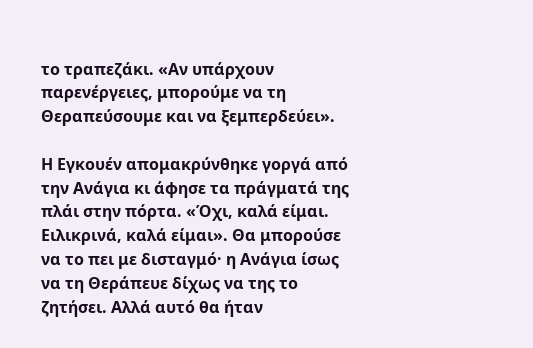το τραπεζάκι. «Αν υπάρχουν παρενέργειες, μπορούμε να τη Θεραπεύσουμε και να ξεμπερδεύει».

Η Εγκουέν απομακρύνθηκε γοργά από την Ανάγια κι άφησε τα πράγματά της πλάι στην πόρτα. «Όχι, καλά είμαι. Ειλικρινά, καλά είμαι». Θα μπορούσε να το πει με δισταγμό· η Ανάγια ίσως να τη Θεράπευε δίχως να της το ζητήσει. Αλλά αυτό θα ήταν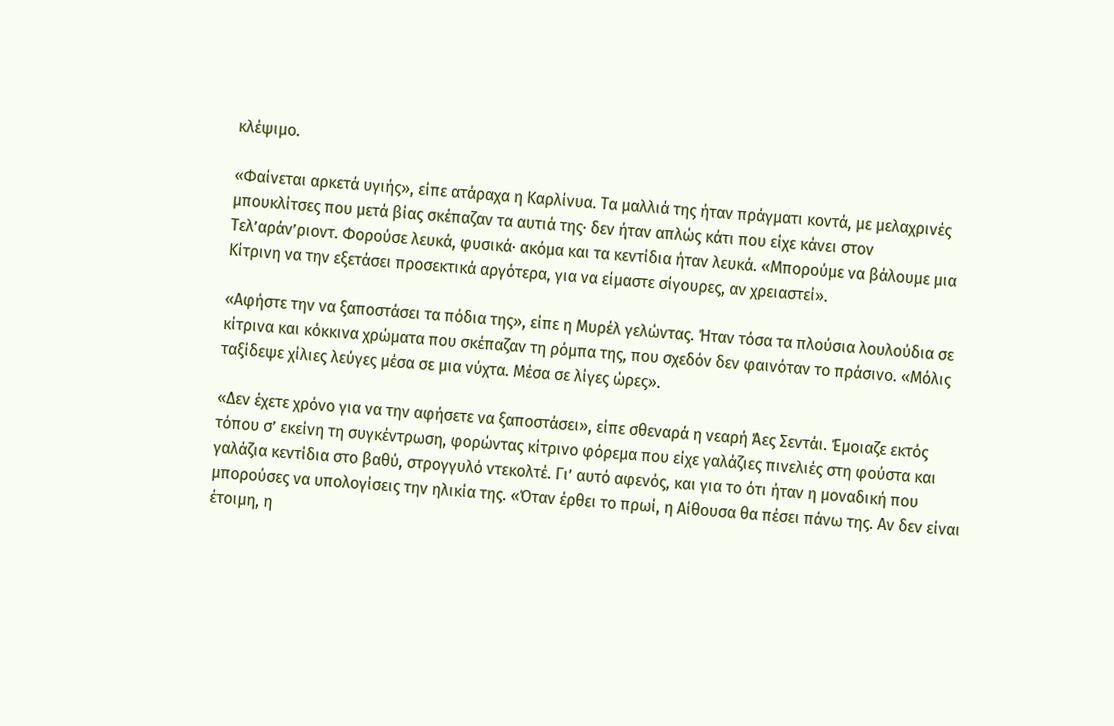κλέψιμο.

«Φαίνεται αρκετά υγιής», είπε ατάραχα η Καρλίνυα. Τα μαλλιά της ήταν πράγματι κοντά, με μελαχρινές μπουκλίτσες που μετά βίας σκέπαζαν τα αυτιά της· δεν ήταν απλώς κάτι που είχε κάνει στον Τελ’αράν’ριοντ. Φορούσε λευκά, φυσικά· ακόμα και τα κεντίδια ήταν λευκά. «Μπορούμε να βάλουμε μια Κίτρινη να την εξετάσει προσεκτικά αργότερα, για να είμαστε σίγουρες, αν χρειαστεί».

«Αφήστε την να ξαποστάσει τα πόδια της», είπε η Μυρέλ γελώντας. Ήταν τόσα τα πλούσια λουλούδια σε κίτρινα και κόκκινα χρώματα που σκέπαζαν τη ρόμπα της, που σχεδόν δεν φαινόταν το πράσινο. «Μόλις ταξίδεψε χίλιες λεύγες μέσα σε μια νύχτα. Μέσα σε λίγες ώρες».

«Δεν έχετε χρόνο για να την αφήσετε να ξαποστάσει», είπε σθεναρά η νεαρή Άες Σεντάι. Έμοιαζε εκτός τόπου σ’ εκείνη τη συγκέντρωση, φορώντας κίτρινο φόρεμα που είχε γαλάζιες πινελιές στη φούστα και γαλάζια κεντίδια στο βαθύ, στρογγυλό ντεκολτέ. Γι’ αυτό αφενός, και για το ότι ήταν η μοναδική που μπορούσες να υπολογίσεις την ηλικία της. «Όταν έρθει το πρωί, η Αίθουσα θα πέσει πάνω της. Αν δεν είναι έτοιμη, η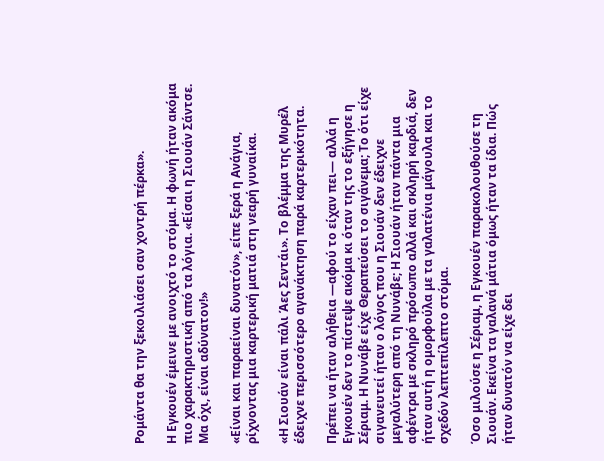Ρομάντα θα την ξεκοιλιάσει σαν χοντρή πέρκα».

Η Εγκουέν έμεινε με ανοιχτό το στόμα. Η φωνή ήταν ακόμα πιο χαρακτηριστική από τα λόγια. «Είσαι η Σιουάν Σάντσε. Μα όχι, είναι αδύνατον!»

«Είναι και παραείναι δυνατόν», είπε ξερά η Ανάγια, ρίχνοντας μια καρτερική ματιά στη νεαρή γυναίκα.

«Η Σιουάν είναι πάλι Άες Σεντάι». Το βλέμμα της Μυρέλ έδειχνε περισσότερο αγανάκτηση παρά καρτερικότητα.

Πρέπει να ήταν αλήθεια —αφού το είχαν πει— αλλά η Εγκουέν δεν το πίστεψε ακόμα κι όταν της το εξήγησε η Σέριαμ. Η Νυνάβε είχε Θεραπεύσει το σιγάνεμα; Το ότι είχε σιγανευτεί ήταν ο λόγος που η Σιουάν δεν έδειχνε μεγαλύτερη από τη Νυνάβε; Η Σιουάν ήταν πάντα μια αφέντρα με σκληρό πρόσωπο αλλά και σκληρή καρδιά, δεν ήταν αυτή η ομορφούλα με τα γαλατένια μάγουλα και το σχεδόν λεπτεπίλεπτο στόμα.

Όσο μιλούσε η Σέριαμ, η Εγκουέν παρακολουθούσε τη Σιουάν. Εκείνα τα γαλανά μάτια όμως ήταν τα ίδια. Πώς ήταν δυνατόν να είχε δει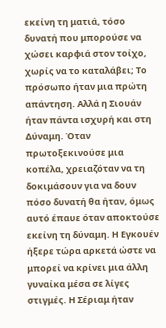εκείνη τη ματιά, τόσο δυνατή που μπορούσε να χώσει καρφιά στον τοίχο, χωρίς να το καταλάβει; Το πρόσωπο ήταν μια πρώτη απάντηση. Αλλά η Σιουάν ήταν πάντα ισχυρή και στη Δύναμη. Όταν πρωτοξεκινούσε μια κοπέλα, χρειαζόταν να τη δοκιμάσουν για να δουν πόσο δυνατή θα ήταν, όμως αυτό έπαυε όταν αποκτούσε εκείνη τη δύναμη. Η Εγκουέν ήξερε τώρα αρκετά ώστε να μπορεί να κρίνει μια άλλη γυναίκα μέσα σε λίγες στιγμές. Η Σέριαμ ήταν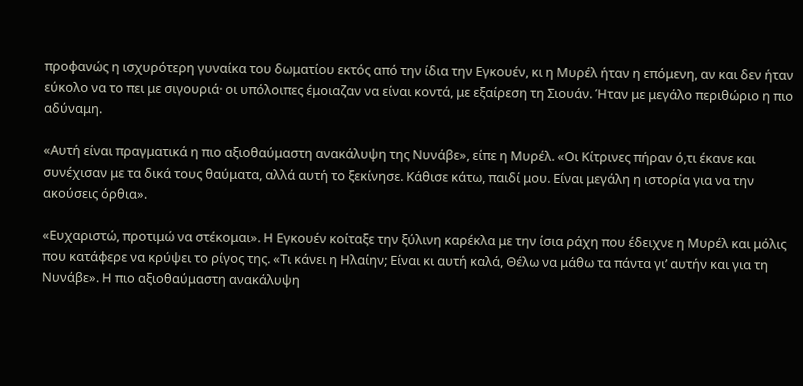προφανώς η ισχυρότερη γυναίκα του δωματίου εκτός από την ίδια την Εγκουέν, κι η Μυρέλ ήταν η επόμενη, αν και δεν ήταν εύκολο να το πει με σιγουριά· οι υπόλοιπες έμοιαζαν να είναι κοντά, με εξαίρεση τη Σιουάν. Ήταν με μεγάλο περιθώριο η πιο αδύναμη.

«Αυτή είναι πραγματικά η πιο αξιοθαύμαστη ανακάλυψη της Νυνάβε», είπε η Μυρέλ. «Οι Κίτρινες πήραν ό,τι έκανε και συνέχισαν με τα δικά τους θαύματα, αλλά αυτή το ξεκίνησε. Κάθισε κάτω, παιδί μου. Είναι μεγάλη η ιστορία για να την ακούσεις όρθια».

«Ευχαριστώ, προτιμώ να στέκομαι». Η Εγκουέν κοίταξε την ξύλινη καρέκλα με την ίσια ράχη που έδειχνε η Μυρέλ και μόλις που κατάφερε να κρύψει το ρίγος της. «Τι κάνει η Ηλαίην; Είναι κι αυτή καλά, Θέλω να μάθω τα πάντα γι’ αυτήν και για τη Νυνάβε». Η πιο αξιοθαύμαστη ανακάλυψη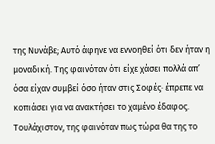της Νυνάβε; Αυτό άφηνε να εννοηθεί ότι δεν ήταν η μοναδική. Της φαινόταν ότι είχε χάσει πολλά απ’ όσα είχαν συμβεί όσο ήταν στις Σοφές· έπρεπε να κοπιάσει για να ανακτήσει το χαμένο έδαφος. Τουλάχιστον, της φαινόταν πως τώρα θα της το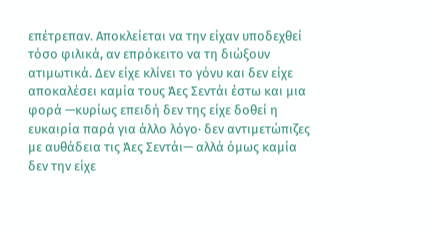επέτρεπαν. Αποκλείεται να την είχαν υποδεχθεί τόσο φιλικά, αν επρόκειτο να τη διώξουν ατιμωτικά. Δεν είχε κλίνει το γόνυ και δεν είχε αποκαλέσει καμία τους Άες Σεντάι έστω και μια φορά —κυρίως επειδή δεν της είχε δοθεί η ευκαιρία παρά για άλλο λόγο· δεν αντιμετώπιζες με αυθάδεια τις Άες Σεντάι— αλλά όμως καμία δεν την είχε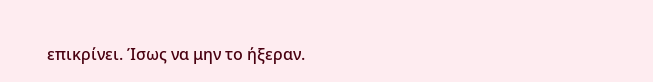επικρίνει. Ίσως να μην το ήξεραν.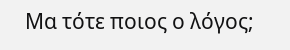Μα τότε ποιος ο λόγος;